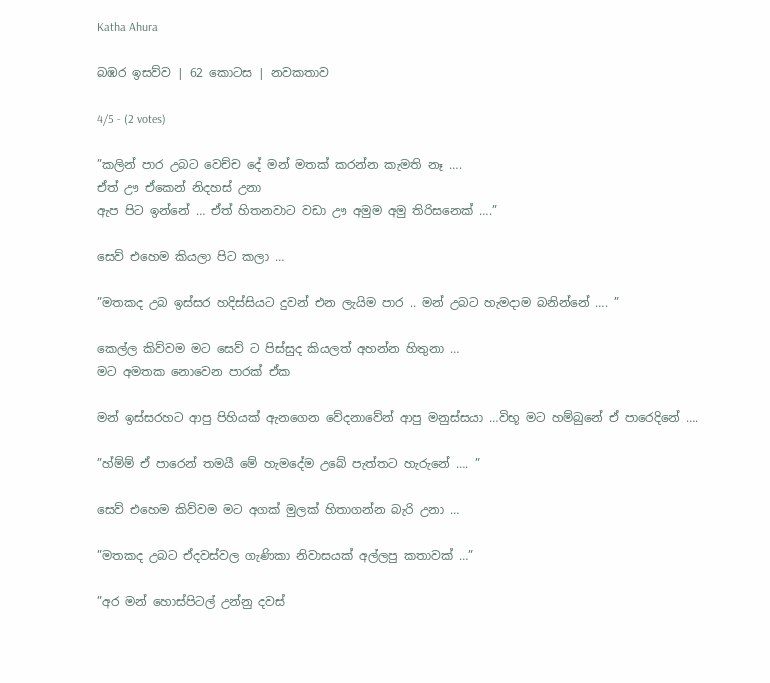Katha Ahura

බඹර ඉසව්ව | 62 කොටස | නවකතාව

4/5 - (2 votes)

”කලින් පාර උබට වෙච්ච දේ මන් මතක් කරන්න කැමති නෑ ….
ඒත් ඌ ඒකෙන් නිදහස් උනා
ඇප පිට ඉන්නේ … ඒත් හිතනවාට වඩා ඌ අමුම අමු තිරිසනෙක් ….”

සෙව් එහෙම කියලා පිට කලා …

”මතකද උබ ඉස්සර හදිස්සියට දුවන් එන ලැයිම පාර .. මන් උබට හැමදාම බනින්නේ …. ”

කෙල්ල කිව්වම මට සෙව් ට පිස්සුද කියලත් අහන්න හිතුනා …
මට අමතක නොවෙන පාරක් ඒක

මන් ඉස්සරහට ආපු පිහියක් ඇනගෙන වේදනාවේන් ආපු මනුස්සයා …විභූ මට හම්බුනේ ඒ පාරෙදිනේ ….

”හ්ම්ම් ඒ පාරෙන් තමයී මේ හැමදේම උබේ පැත්තට හැරුනේ …. ”

සෙව් එහෙම කිව්වම මට අගක් මුලක් හිතාගන්න බැරි උනා …

”මතකද උබට ඒදවස්වල ගැණිකා නිවාසයක් අල්ලපු කතාවක් …”

”අර මන් හොස්පිටල් උන්නු දවස්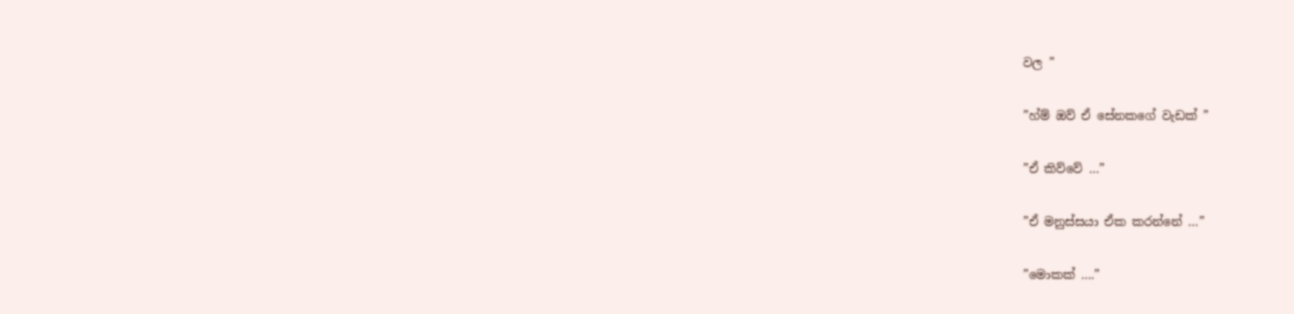වල ”

”හ්ම් ඔව් ඒ සේනකගේ වැඩක් ”

”ඒ කිව්වේ …”

”ඒ මනුස්සයා ඒක කරන්නේ …”

”මොකක් ….”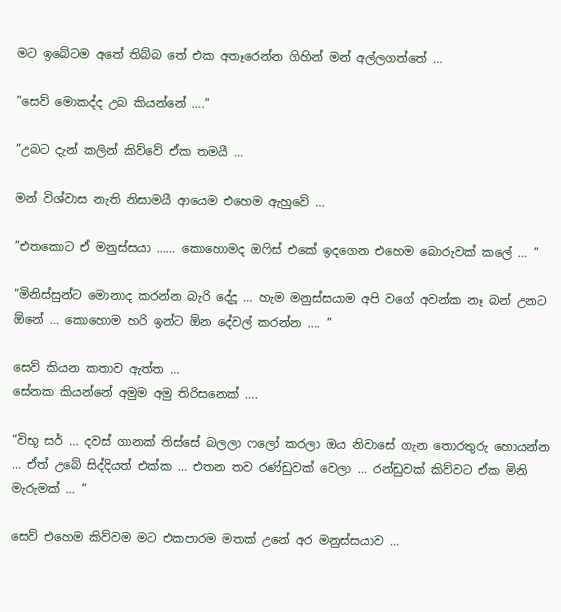මට ඉබේටම අතේ තිබ්බ තේ එක අතෑරෙන්න ගිහින් මන් අල්ලගත්තේ …

”සෙව් මොකද්ද උබ කියන්නේ ….”

”උබට දැන් කලින් කිව්වේ ඒක තමයී …

මන් විශ්වාස නැති නිසාමයී ආයෙම එහෙම ඇහුවේ …

”එතකොට ඒ මනුස්සයා …… කොහොමද ඔෆිස් එකේ ඉදගෙන එහෙම බොරුවක් කලේ … ”

”මිනිස්සුන්ට මොනාද කරන්න බැරි දේදූ … හැම මනුස්සයාම අපි වගේ අවන්ක නෑ බන් උනට ඕනේ … කොහොම හරි ඉන්ට ඕන දේවල් කරන්න …. ”

සෙව් කියන කතාව ඇත්ත …
සේනක කියන්නේ අමුම අමු තිරිසනෙක් ….

”විභූ සර් … දවස් ගානක් තිස්සේ බලලා ෆලෝ කරලා ඔය නිවාසේ ගැන තොරතුරු හොයන්න … ඒත් උබේ සිද්දියත් එක්ක … එතන තව රණ්ඩුවක් වෙලා … රන්ඩුවක් කිව්වට ඒක මිනි මැරුමක් … ”

සෙව් එහෙම කිව්වම මට එකපාරම මතක් උනේ අර මනුස්සයාව …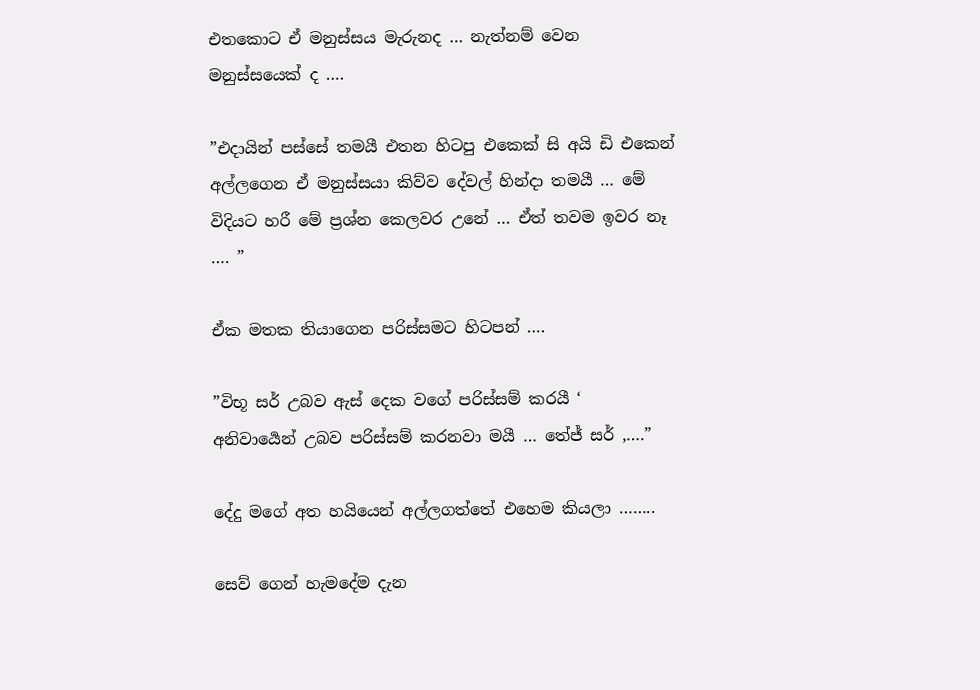එතකොට ඒ මනුස්සය මැරුනද … නැත්නම් වෙන මනුස්සයෙක් ද ….

”එදායින් පස්සේ තමයී එතන හිටපු එකෙක් සි අයි ඩි එකෙන් අල්ලගෙන ඒ මනුස්සයා කිව්ව දේවල් හින්දා තමයී … මේ විදියට හරී මේ ප්‍රශ්න කෙලවර උනේ … ඒත් තවම ඉවර නෑ …. ”

ඒක මතක තියාගෙන පරිස්සමට හිටපන් ….

”විභූ සර් උබව ඇස් දෙක වගේ පරිස්සම් කරයී ‘
අනිවාර්‍යෙන් උබව පරිස්සම් කරනවා මයී … තේජ් සර් ,….”

දේදු මගේ අත හයියෙන් අල්ලගත්තේ එහෙම කියලා ……..

සෙව් ගෙන් හැමදේම දැන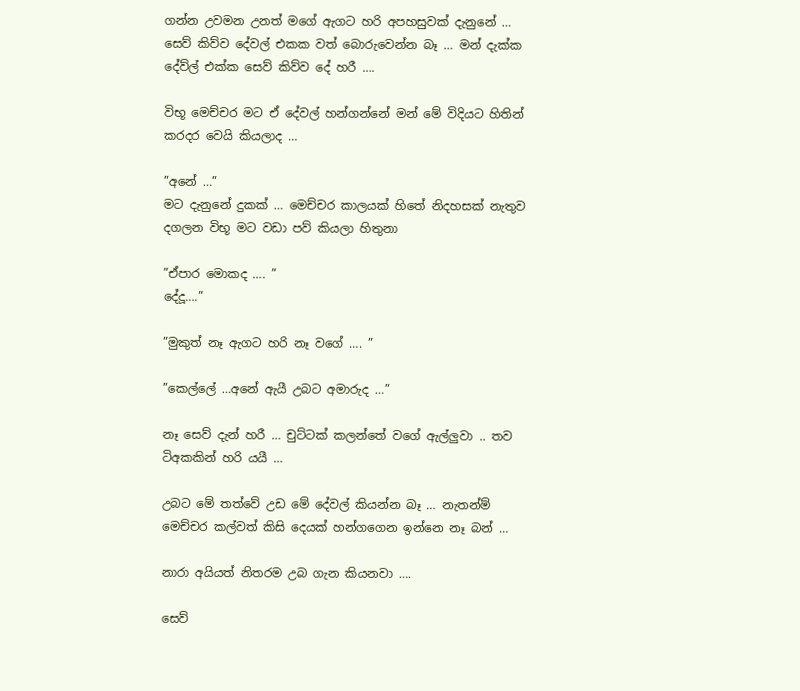ගන්න උවමන උනත් මගේ ඇගට හරි අපහසුවක් දැනුනේ …
සෙව් කිව්ව දේවල් එකක වත් බොරුවෙන්න බෑ … මන් දැක්ක දේව්ල් එක්ක සෙව් කිව්ව දේ හරී ….

විභූ මෙච්චර මට ඒ දේවල් හන්ගන්නේ මන් මේ විදියට හිතින් කරදර වෙයි කියලාද …

”අනේ …”
මට දැනුනේ දුකක් … මෙච්චර කාලයක් හිතේ නිදහසක් නැතුව දගලන විභූ මට වඩා පව් කියලා හිතුනා

”ඒපාර මොකද …. ”
දේදූ….”

”මුකුත් නෑ ඇගට හරි නෑ වගේ …. ”

”කෙල්ලේ …අනේ ඇයී උබට අමාරුද …”

නෑ සෙව් දැන් හරී … චුට්ටක් කලන්තේ වගේ ඇල්ලුවා .. තව ටිඅකකින් හරි යයී …

උබට මේ තත්වේ උඩ මේ දේවල් කියන්න බෑ … නැතන්ම් මෙච්චර කල්වත් කිසි දෙයක් හන්ගගෙන ඉන්නෙ නෑ බන් …

නාරා අයියත් නිතරම උබ ගැන කියනවා ….

සෙව්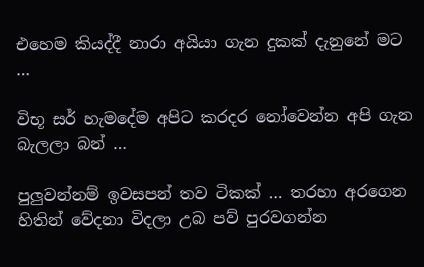එහෙම කියද්දී නාරා අයියා ගැන දුකක් දැනුනේ මට …

විභූ සර් හැමදේම අපිට කරදර නෝවෙන්න අපි ගැන බැලලා බන් …

පුලුවන්නම් ඉවසපන් තව ටිකක් … තරහා අරගෙන හිතින් වේදනා විදලා උබ පව් පුරවගන්න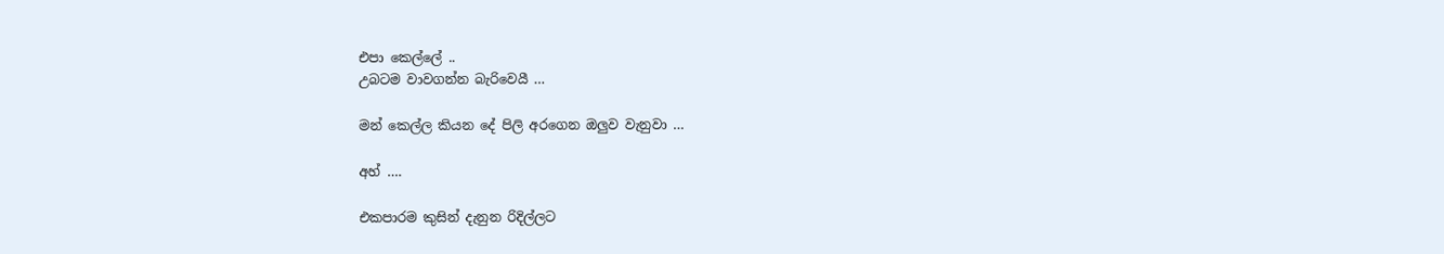එපා කෙල්ලේ ..
උබටම වාවගන්න බැරිවෙයී …

මන් කෙල්ල කියන දේ පිලි අරගෙන ඔලුව වැනුවා …

අහ් ….

එකපාරම කුසින් දැනුන රිදිල්ලට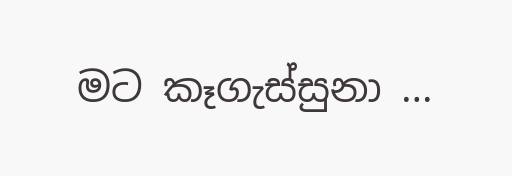මට කෑගැස්සුනා …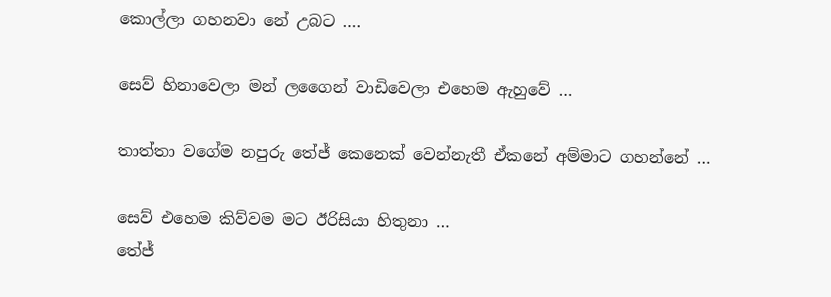කොල්ලා ගහනවා නේ උබට ….

සෙව් හිනාවෙලා මන් ලගෛන් වාඩිවෙලා එහෙම ඇහුවේ …

තාත්තා වගේම නපුරු තේජ් කෙනෙක් වෙන්නැතී ඒකනේ අම්මාට ගහන්නේ …

සෙව් එහෙම කිව්වම මට ඊරිසියා හිතුනා …
තේජ්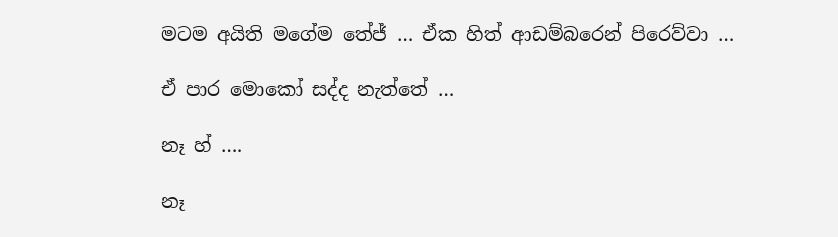මටම අයිති මගේම තේජ් … ඒක හිත් ආඩම්බරෙන් පිරෙව්වා …

ඒ පාර මොකෝ සද්ද නැත්තේ …

නෑ හ් ….

නෑ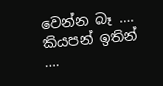වෙන්න බෑ …. කියපන් ඉතින් ….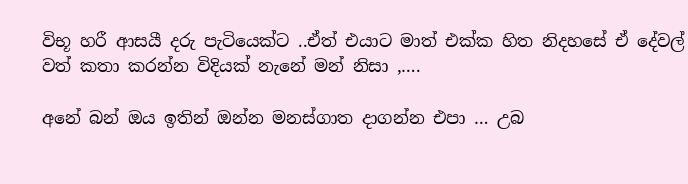විභූ හරී ආසයී දරු පැටියෙක්ට ..ඒත් එයාට මාත් එක්ක හිත නිදහසේ ඒ දේවල් වත් කතා කරන්න විදියක් නැනේ මන් නිසා ,….

අනේ බන් ඔය ඉතින් ඔන්න මනස්ගාත දාගන්න එපා … උබ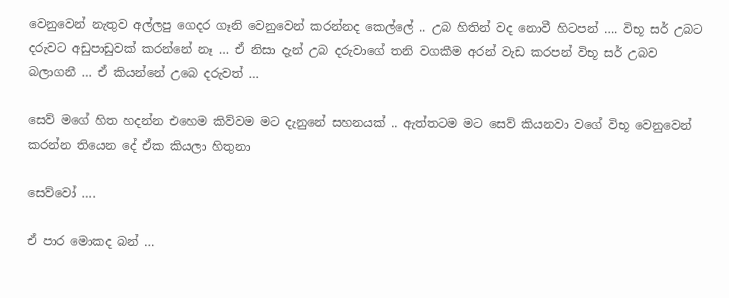වෙනුවෙන් නැතුව අල්ලපු ගෙදර ගෑනි වෙනුවෙන් කරන්නද කෙල්ලේ .. උබ හිතින් වද නොවී හිටපන් …. විභූ සර් උබට දරුවට අඩුපාඩුවක් කරන්නේ නෑ … ඒ නිසා දැන් උබ දරුවාගේ තනි වගකීම අරන් වැඩ කරපන් විභූ සර් උබව බලාගනී … ඒ කියන්නේ උබෙ දරුවත් …

සෙව් මගේ හිත හදන්න එහෙම කිව්වම මට දැනුනේ සහනයක් .. ඇත්තටම මට සෙව් කියනවා වගේ විභූ වෙනුවෙන් කරන්න තියෙන දේ ඒක කියලා හිතුනා

සෙව්වෝ ….

ඒ පාර මොකද බන් …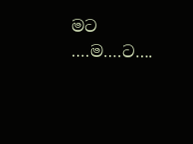මට ….ම….ට….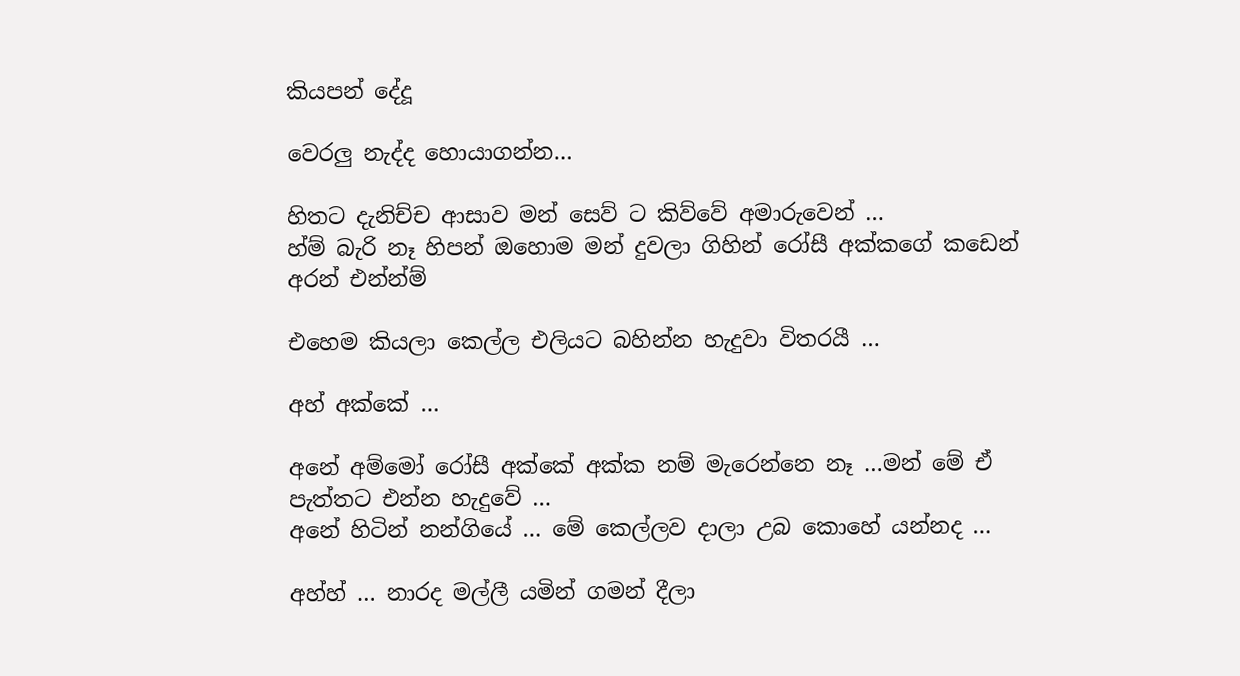කියපන් දේදූ

වෙරලු නැද්ද හොයාගන්න…

හිතට දැනිච්ච ආසාව මන් සෙව් ට කිව්වේ අමාරුවෙන් …
හ්ම් බැරි නෑ හිපන් ඔහොම මන් දුවලා ගිහින් රෝසී අක්කගේ කඩෙන් අරන් එන්න්ම්

එහෙම කියලා කෙල්ල එලියට බහින්න හැදුවා විතරයී …

අහ් අක්කේ …

අනේ අම්මෝ රෝසී අක්කේ අක්ක නම් මැරෙන්නෙ නෑ …මන් මේ ඒ පැත්තට එන්න හැදුවේ …
අනේ හිටින් නන්ගියේ … මේ කෙල්ලව දාලා උබ කොහේ යන්නද …

අහ්හ් … නාරද මල්ලී යමින් ගමන් දීලා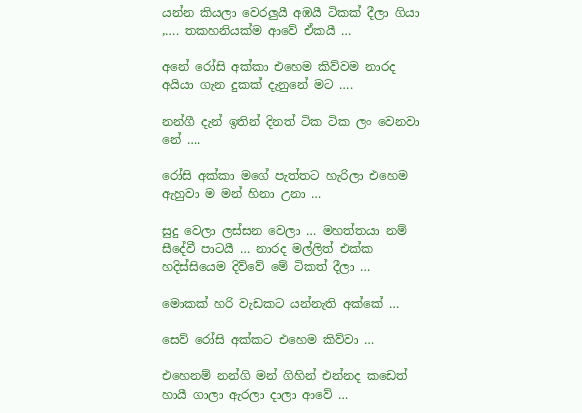යන්න කියලා වෙරලුයී අඹයී ටිකක් දීලා ගියා ,…. තකහනියක්ම ආවේ ඒකයී …

අනේ රෝසි අක්කා එහෙම කිව්වම නාරද අයියා ගැන දුකක් දැනුනේ මට ….

නන්ගී දැන් ඉතින් දිනත් ටික ටික ලං වෙනවා නේ ….

රෝසි අක්කා මගේ පැත්තට හැරිලා එහෙම ඇහුවා ම මන් හිනා උනා …

සුදු වෙලා ලස්සන වෙලා … මහත්තයා නම් සීදේවී පාටයී … නාරද මල්ලිත් එක්ක හදිස්සියෙම දිව්වේ මේ ටිකත් දීලා …

මොකක් හරි වැඩකට යන්නැති අක්කේ …

සෙව් රෝසි අක්කට එහෙම කිව්වා …

එහෙනම් නන්ගි මන් ගිහින් එන්නද කඩෙත් හායී ගාලා ඇරලා දාලා ආවේ …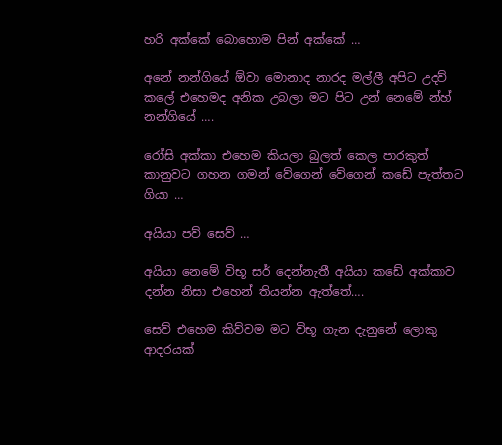හරි අක්කේ බොහොම පින් අක්කේ …

අනේ නන්ගියේ ඕවා මොනාද නාරද මල්ලී අපිට උදව් කලේ එහෙමද අනික උබලා මට පිට උන් නෙමේ න්හ් නන්ගියේ ….

රෝසි අක්කා එහෙම කියලා බුලත් කෙල පාරකුත් කානුවට ගහන ගමන් වේගෙන් වේගෙන් කඩේ පැත්තට ගියා …

අයියා පව් සෙව් …

අයියා නෙමේ විභූ සර් දෙන්නැතී අයියා කඩේ අක්කාව දන්න නිසා එහෙන් තියන්න ඇත්තේ….

සෙව් එහෙම කිව්වම මට විභූ ගැන දැනුනේ ලොකු ආදරයක්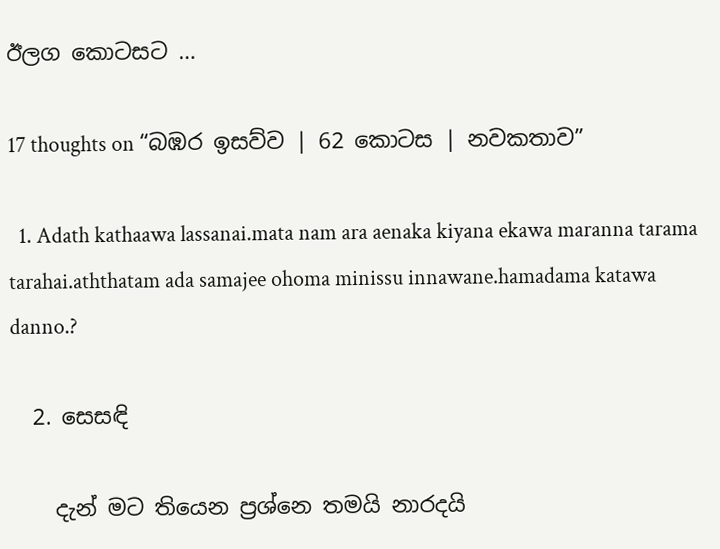ඊලග කොටසට …

17 thoughts on “බඹර ඉසව්ව | 62 කොටස | නවකතාව”

  1. Adath kathaawa lassanai.mata nam ara aenaka kiyana ekawa maranna tarama tarahai.aththatam ada samajee ohoma minissu innawane.hamadama katawa danno.?

  2. සෙසඳි

    දැන් මට තියෙන ප්‍රශ්නෙ තමයි නාරදයි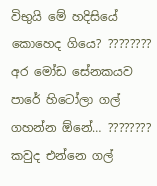විභුයි මේ හදිසියේ කොහෙද ගියෙ? ???????? අර මෝඩ සේනකයව පාරේ හිටෝලා ගල් ගහන්න ඕනේ… ???????? කවුද එන්නෙ ගල්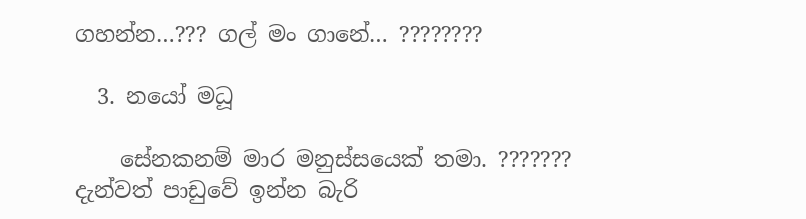ගහන්න…??? ගල් මං ගානේ… ????????

  3. නයෝ මධූ

    සේනකනම් මාර මනුස්සයෙක් තමා. ??????? දැන්වත් පාඩුවේ ඉන්න බැරි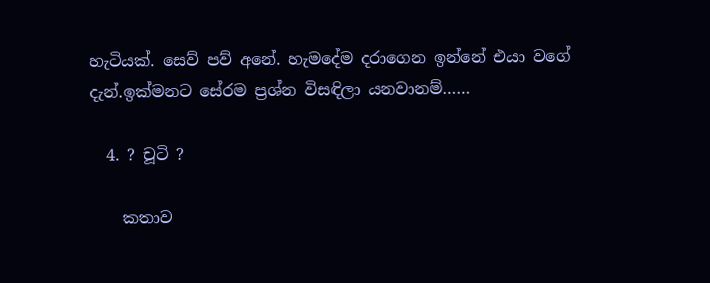හැටියක්. සෙව් පව් අනේ. හැමදේම දරාගෙන ඉන්නේ එයා වගේ දැන්.ඉක්මනට සේරම ප්‍රශ්න විසඳිලා යනවානම්……

  4. ? චූටි ?

    කතාව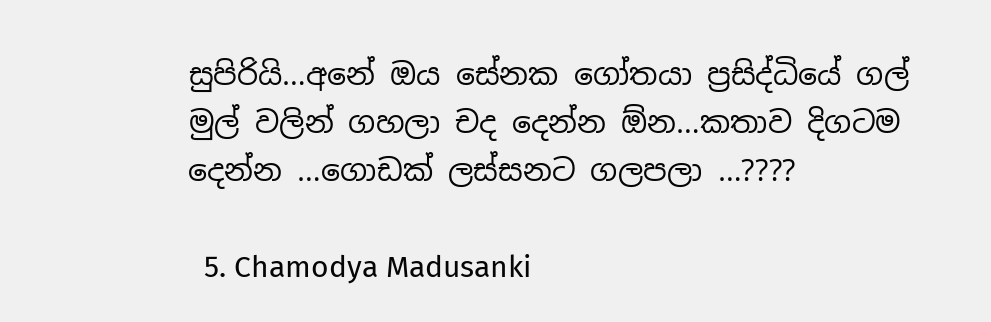සුපිරියි…අනේ ඔය සේනක ගෝතයා ප්‍රසිද්ධියේ ගල් මුල් වලින් ගහලා චද දෙන්න ඕන…කතාව දිගටම දෙන්න …ගොඩක් ලස්සනට ගලපලා …????

  5. Chamodya Madusanki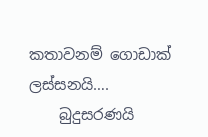කතාවනම් ගොඩාක් ලස්සනයි….
    බුදුසරණයි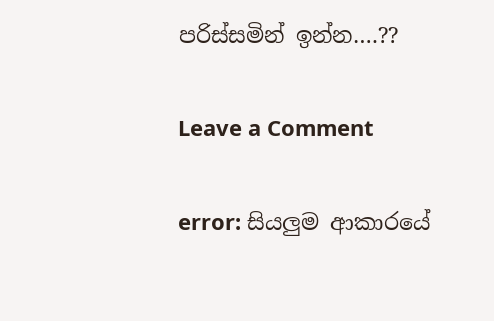පරිස්සමින් ඉන්න….??

Leave a Comment

error: සියලුම ආකාරයේ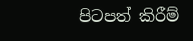පිටපත් කිරීම්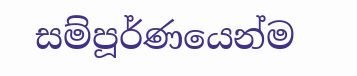සම්පූර්ණයෙන්ම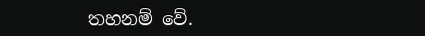තහනම් වේ.